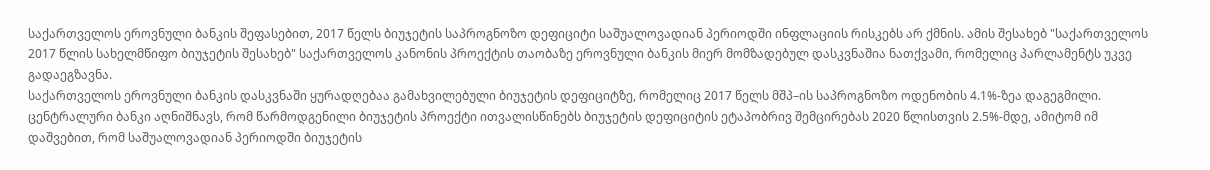საქართველოს ეროვნული ბანკის შეფასებით, 2017 წელს ბიუჯეტის საპროგნოზო დეფიციტი საშუალოვადიან პერიოდში ინფლაციის რისკებს არ ქმნის. ამის შესახებ "საქართველოს 2017 წლის სახელმწიფო ბიუჯეტის შესახებ" საქართველოს კანონის პროექტის თაობაზე ეროვნული ბანკის მიერ მომზადებულ დასკვნაშია ნათქვამი, რომელიც პარლამენტს უკვე გადაეგზავნა.
საქართველოს ეროვნული ბანკის დასკვნაში ყურადღებაა გამახვილებული ბიუჯეტის დეფიციტზე, რომელიც 2017 წელს მშპ–ის საპროგნოზო ოდენობის 4.1%-ზეა დაგეგმილი.
ცენტრალური ბანკი აღნიშნავს, რომ წარმოდგენილი ბიუჯეტის პროექტი ითვალისწინებს ბიუჯეტის დეფიციტის ეტაპობრივ შემცირებას 2020 წლისთვის 2.5%-მდე, ამიტომ იმ დაშვებით, რომ საშუალოვადიან პერიოდში ბიუჯეტის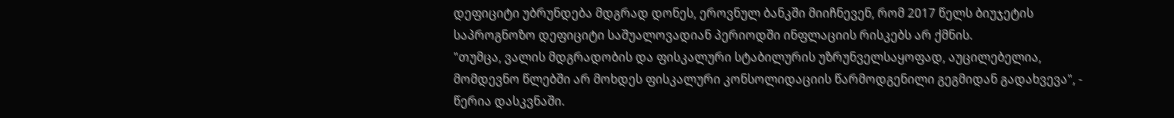დეფიციტი უბრუნდება მდგრად დონეს, ეროვნულ ბანკში მიიჩნევენ, რომ 2017 წელს ბიუჯეტის საპროგნოზო დეფიციტი საშუალოვადიან პერიოდში ინფლაციის რისკებს არ ქმნის.
"თუმცა, ვალის მდგრადობის და ფისკალური სტაბილურის უზრუნველსაყოფად, აუცილებელია, მომდევნო წლებში არ მოხდეს ფისკალური კონსოლიდაციის წარმოდგენილი გეგმიდან გადახვევა", - წერია დასკვნაში.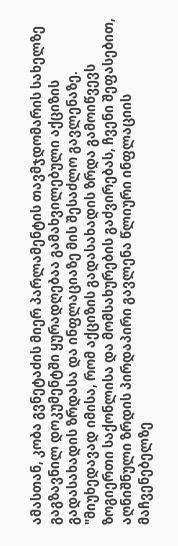ამასთან, კობა გვნეტაძის მიერ პარლამენტის თავმჯდომარის სახელზე გაგზავნილ დოკუმენტში ყურადღებაა გამახვილებული აქციზის გადასახადის ზრდასა და ინფლაციაზე მის შესაძლო გავლენაზე.
"მიუხედავად იმისა, რომ აქციზის გადასახადის ზრდა გამოიწვევს ზოგიერთი საქონლისა და მომსახურების გაძვირებას, ჩვენი შეფასებით, აღნიშნული ზრდის პირდაპირი გავლენა წლიური ინფლაციის მაჩვენებელზე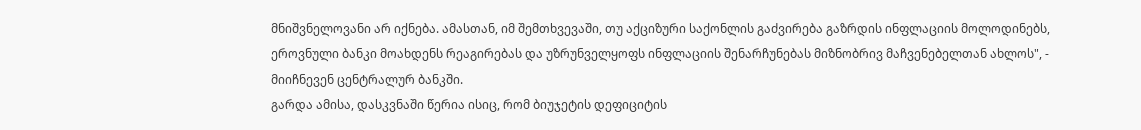მნიშვნელოვანი არ იქნება. ამასთან, იმ შემთხვევაში, თუ აქციზური საქონლის გაძვირება გაზრდის ინფლაციის მოლოდინებს, ეროვნული ბანკი მოახდენს რეაგირებას და უზრუნველყოფს ინფლაციის შენარჩუნებას მიზნობრივ მაჩვენებელთან ახლოს", - მიიჩნევენ ცენტრალურ ბანკში.
გარდა ამისა, დასკვნაში წერია ისიც, რომ ბიუჯეტის დეფიციტის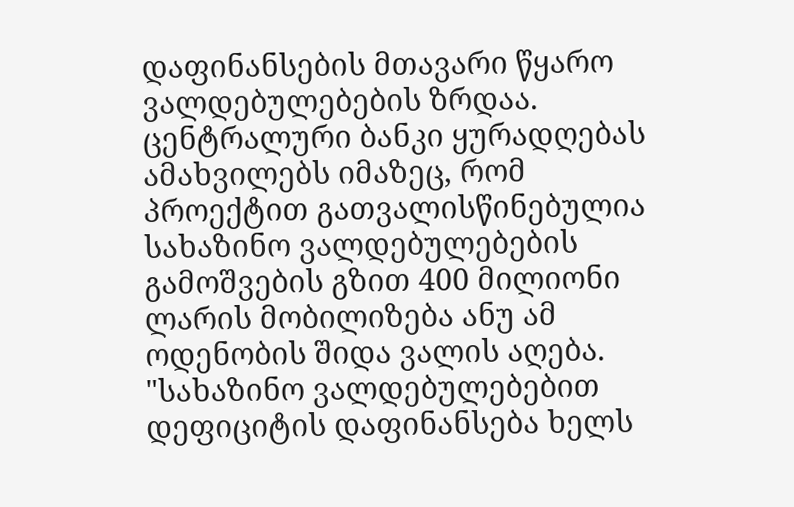დაფინანსების მთავარი წყარო ვალდებულებების ზრდაა. ცენტრალური ბანკი ყურადღებას ამახვილებს იმაზეც, რომ პროექტით გათვალისწინებულია სახაზინო ვალდებულებების გამოშვების გზით 400 მილიონი ლარის მობილიზება ანუ ამ ოდენობის შიდა ვალის აღება.
"სახაზინო ვალდებულებებით დეფიციტის დაფინანსება ხელს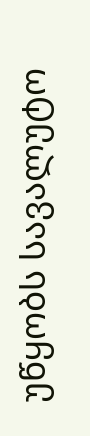უწყობს სავალუტო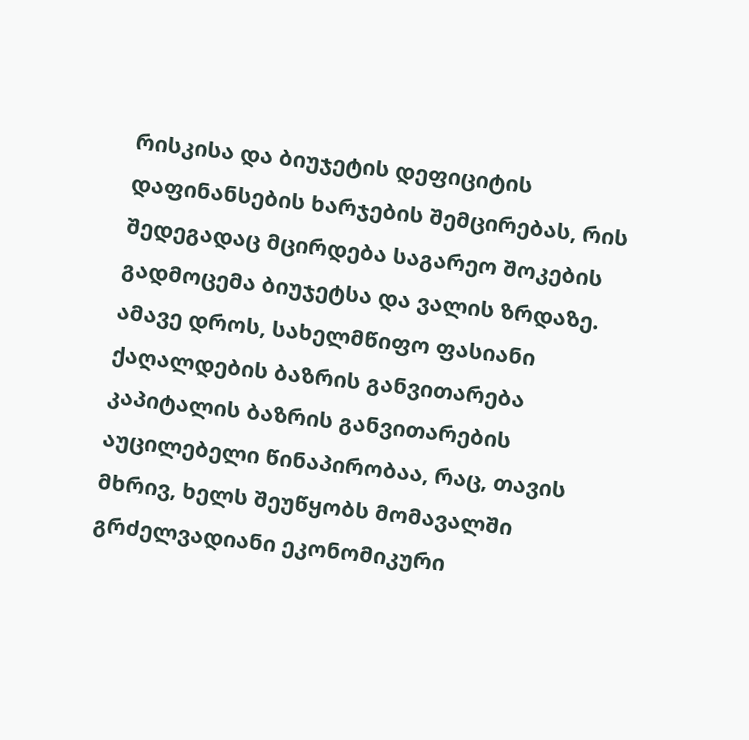რისკისა და ბიუჯეტის დეფიციტის დაფინანსების ხარჯების შემცირებას, რის შედეგადაც მცირდება საგარეო შოკების გადმოცემა ბიუჯეტსა და ვალის ზრდაზე. ამავე დროს, სახელმწიფო ფასიანი ქაღალდების ბაზრის განვითარება კაპიტალის ბაზრის განვითარების აუცილებელი წინაპირობაა, რაც, თავის მხრივ, ხელს შეუწყობს მომავალში გრძელვადიანი ეკონომიკური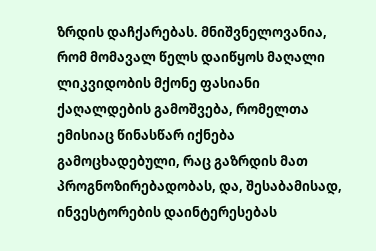ზრდის დაჩქარებას. მნიშვნელოვანია, რომ მომავალ წელს დაიწყოს მაღალი ლიკვიდობის მქონე ფასიანი ქაღალდების გამოშვება, რომელთა ემისიაც წინასწარ იქნება გამოცხადებული, რაც გაზრდის მათ პროგნოზირებადობას, და, შესაბამისად, ინვესტორების დაინტერესებას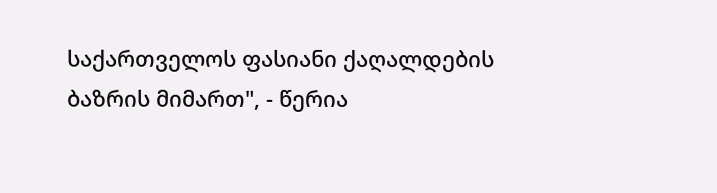საქართველოს ფასიანი ქაღალდების ბაზრის მიმართ", - წერია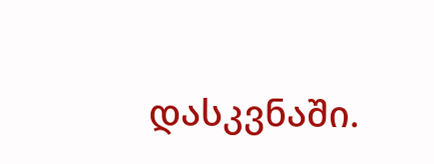დასკვნაში.